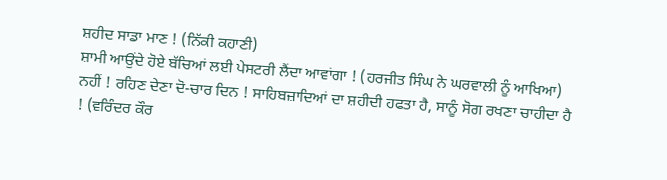ਸ਼ਹੀਦ ਸਾਡਾ ਮਾਣ ! (ਨਿੱਕੀ ਕਹਾਣੀ)
ਸ਼ਾਮੀ ਆਉਂਦੇ ਹੋਏ ਬੱਚਿਆਂ ਲਈ ਪੇਸਟਰੀ ਲੈਂਦਾ ਆਵਾਂਗਾ ! (ਹਰਜੀਤ ਸਿੰਘ ਨੇ ਘਰਵਾਲੀ ਨੂੰ ਆਖਿਆ)
ਨਹੀਂ ! ਰਹਿਣ ਦੇਣਾ ਦੋ-ਚਾਰ ਦਿਨ ! ਸਾਹਿਬਜ਼ਾਦਿਆਂ ਦਾ ਸ਼ਹੀਦੀ ਹਫਤਾ ਹੈ, ਸਾਨੂੰ ਸੋਗ ਰਖਣਾ ਚਾਹੀਦਾ ਹੈ ! (ਵਰਿੰਦਰ ਕੌਰ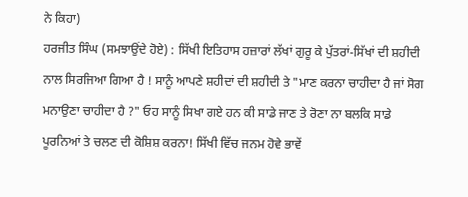ਨੇ ਕਿਹਾ)
ਹਰਜੀਤ ਸਿੰਘ (ਸਮਝਾਉਂਦੇ ਹੋਏ) : ਸਿੱਖੀ ਇਤਿਹਾਸ ਹਜ਼ਾਰਾਂ ਲੱਖਾਂ ਗੁਰੂ ਕੇ ਪੁੱਤਰਾਂ-ਸਿੱਖਾਂ ਦੀ ਸ਼ਹੀਦੀ ਨਾਲ ਸਿਰਜਿਆ ਗਿਆ ਹੈ ! ਸਾਨੂੰ ਆਪਣੇ ਸ਼ਹੀਦਾਂ ਦੀ ਸ਼ਹੀਦੀ ਤੇ "ਮਾਣ ਕਰਨਾ ਚਾਹੀਦਾ ਹੈ ਜਾਂ ਸੋਗ ਮਨਾਉਣਾ ਚਾਹੀਦਾ ਹੈ ?" ਓਹ ਸਾਨੂੰ ਸਿਖਾ ਗਏ ਹਨ ਕੀ ਸਾਡੇ ਜਾਣ ਤੇ ਰੋਣਾ ਨਾ ਬਲਕਿ ਸਾਡੇ ਪੂਰਨਿਆਂ ਤੇ ਚਲਣ ਦੀ ਕੋਸ਼ਿਸ਼ ਕਰਨਾ! ਸਿੱਖੀ ਵਿੱਚ ਜਨਮ ਹੋਵੇ ਭਾਵੇਂ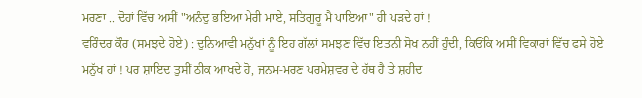ਮਰਣਾ .. ਦੋਹਾਂ ਵਿੱਚ ਅਸੀਂ "ਅਨੰਦੁ ਭਇਆ ਮੇਰੀ ਮਾਏ, ਸਤਿਗੁਰੂ ਮੈ ਪਾਇਆ" ਹੀ ਪੜਦੇ ਹਾਂ !
ਵਰਿੰਦਰ ਕੌਰ (ਸਮਝਦੇ ਹੋਏ) : ਦੁਨਿਆਵੀ ਮਨੁੱਖਾਂ ਨੂੰ ਇਹ ਗੱਲਾਂ ਸਮਝਣ ਵਿੱਚ ਇਤਨੀ ਸੋਖ ਨਹੀਂ ਹੁੰਦੀ, ਕਿਓਂਕਿ ਅਸੀਂ ਵਿਕਾਰਾਂ ਵਿੱਚ ਫਸੇ ਹੋਏ ਮਨੁੱਖ ਹਾਂ ! ਪਰ ਸ਼ਾਇਦ ਤੁਸੀਂ ਠੀਕ ਆਖਦੇ ਹੋ, ਜਨਮ-ਮਰਣ ਪਰਮੇਸ਼ਵਰ ਦੇ ਹੱਥ ਹੈ ਤੇ ਸ਼ਹੀਦ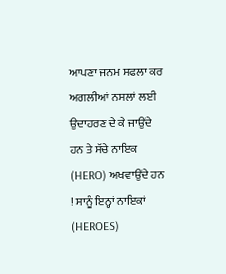ਆਪਣਾ ਜਨਮ ਸਫਲਾ ਕਰ ਅਗਲੀਆਂ ਨਸਲਾਂ ਲਈ ਉਦਾਹਰਣ ਦੇ ਕੇ ਜਾਉਂਦੇ ਹਨ ਤੇ ਸੱਚੇ ਨਾਇਕ (HERO) ਅਖਵਾਉਂਦੇ ਹਨ ! ਸਾਨੂੰ ਇਨ੍ਹਾਂ ਨਾਇਕਾਂ (HEROES)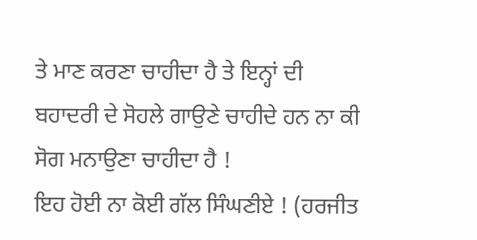ਤੇ ਮਾਣ ਕਰਣਾ ਚਾਹੀਦਾ ਹੈ ਤੇ ਇਨ੍ਹਾਂ ਦੀ ਬਹਾਦਰੀ ਦੇ ਸੋਹਲੇ ਗਾਉਣੇ ਚਾਹੀਦੇ ਹਨ ਨਾ ਕੀ ਸੋਗ ਮਨਾਉਣਾ ਚਾਹੀਦਾ ਹੈ !
ਇਹ ਹੋਈ ਨਾ ਕੋਈ ਗੱਲ ਸਿੰਘਣੀਏ ! (ਹਰਜੀਤ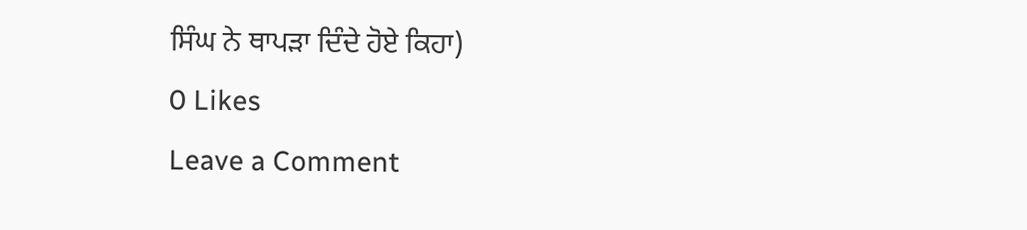ਸਿੰਘ ਨੇ ਥਾਪੜਾ ਦਿੰਦੇ ਹੋਏ ਕਿਹਾ)
0 Likes
Leave a Comment